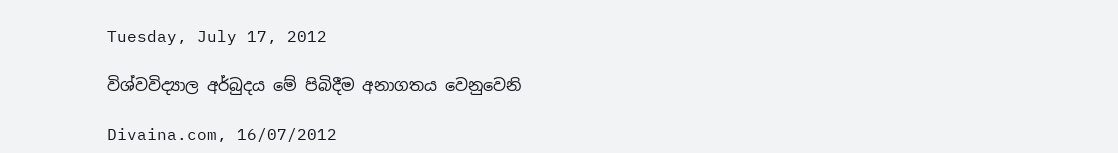Tuesday, July 17, 2012

විශ්වවිද්‍යාල අර්බුදය මේ පිබිදීම අනාගතය වෙනුවෙනි

Divaina.com, 16/07/2012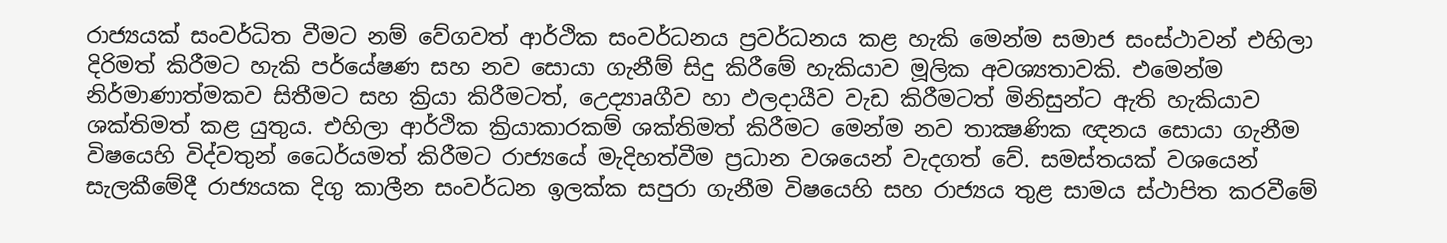රාජ්‍යයක්‌ සංවර්ධිත වීමට නම් වේගවත් ආර්ථික සංවර්ධනය ප්‍රවර්ධනය කළ හැකි මෙන්ම සමාජ සංස්‌ථාවන් එහිලා දිරිමත් කිරීමට හැකි පර්යේෂණ සහ නව සොයා ගැනීම් සිදු කිරීමේ හැකියාව මූලික අවශ්‍යතාවකි. එමෙන්ම නිර්මාණාත්මකව සිතීමට සහ ක්‍රියා කිරීමටත්, උෙද්‍යාaගීව හා ඵලදායීව වැඩ කිරීමටත් මිනිසුන්ට ඇති හැකියාව ශක්‌තිමත් කළ යුතුය. එහිලා ආර්ථික ක්‍රියාකාරකම් ශක්‌තිමත් කිරීමට මෙන්ම නව තාක්‍ෂණික ඥනය සොයා ගැනීම විෂයෙහි විද්වතුන් ධෛර්යමත් කිරීමට රාජ්‍යයේ මැදිහත්වීම ප්‍රධාන වශයෙන් වැදගත් වේ. සමස්‌තයක්‌ වශයෙන් සැලකීමේදී රාජ්‍යයක දිගු කාලීන සංවර්ධන ඉලක්‌ක සපුරා ගැනීම විෂයෙහි සහ රාජ්‍යය තුළ සාමය ස්‌ථාපිත කරවීමේ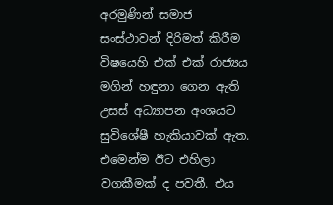අරමුණින් සමාජ සංස්‌ථාවන් දිරිමත් කිරීම විෂයෙහි එක්‌ එක්‌ රාජ්‍යය මගින් හඳුනා ගෙන ඇති උසස්‌ අධ්‍යාපන අංශයට සුවිශේෂී හැකියාවක්‌ ඇත. එමෙන්ම ඊට එහිලා වගකීමක්‌ ද පවතී. එය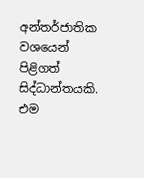අන්තර්ජාතික වශයෙන් පිළිගත් සිද්ධාන්තයකි. එම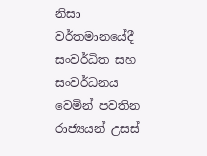නිසා වර්තමානයේදී සංවර්ධිත සහ සංවර්ධනය වෙමින් පවතින රාජ්‍යයන් උසස්‌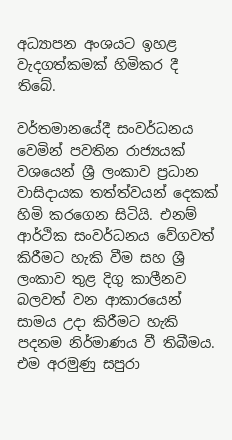අධ්‍යාපන අංශයට ඉහළ වැදගත්කමක්‌ හිමිකර දී තිබේ.

වර්තමානයේදී සංවර්ධනය වෙමින් පවතින රාජ්‍යයක්‌ වශයෙන් ශ්‍රී ලංකාව ප්‍රධාන වාසිදායක තත්ත්වයන් දෙකක්‌ හිමි කරගෙන සිටියි. එනම් ආර්ථික සංවර්ධනය වේගවත් කිරීමට හැකි වීම සහ ශ්‍රී ලංකාව තුළ දිගු කාලීනව බලවත් වන ආකාරයෙන් සාමය උදා කිරීමට හැකි පදනම නිර්මාණය වී තිබීමය. එම අරමුණු සපුරා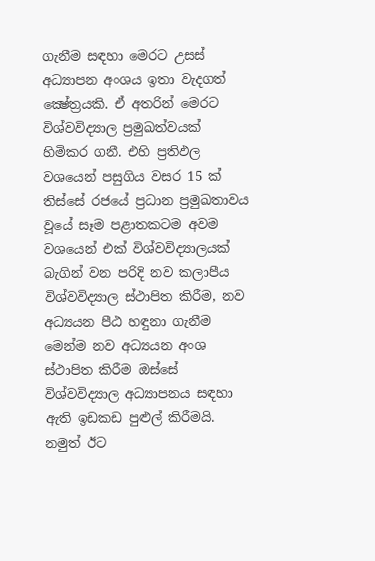ගැනීම සඳහා මෙරට උසස්‌ අධ්‍යාපන අංශය ඉතා වැදගත් ක්‍ෂේත්‍රයකි. ඒ අතරින් මෙරට විශ්වවිද්‍යාල ප්‍රමුඛත්වයක්‌ හිමිකර ගනී. එහි ප්‍රතිඵල වශයෙන් පසුගිය වසර 15 ක්‌ තිස්‌සේ රජයේ ප්‍රධාන ප්‍රමුඛතාවය වූයේ සෑම පළාතකටම අවම වශයෙන් එක්‌ විශ්වවිද්‍යාලයක්‌ බැගින් වන පරිදි නව කලාපීය විශ්වවිද්‍යාල ස්‌ථාපිත කිරීම, නව අධ්‍යයන පීඨ හඳුනා ගැනීම මෙන්ම නව අධ්‍යයන අංශ ස්‌ථාපිත කිරීම ඔස්‌සේ විශ්වවිද්‍යාල අධ්‍යාපනය සඳහා ඇති ඉඩකඩ පුළුල් කිරීමයි. නමුත් ඊට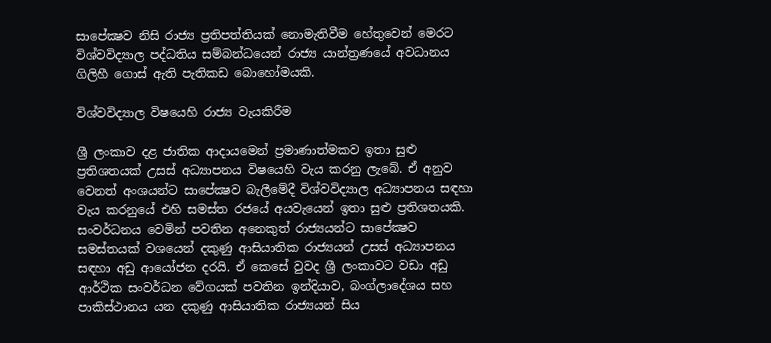සාපේක්‍ෂව නිසි රාජ්‍ය ප්‍රතිපත්තියක්‌ නොමැතිවීම හේතුවෙන් මෙරට විශ්වවිද්‍යාල පද්ධතිය සම්බන්ධයෙන් රාජ්‍ය යාන්ත්‍රණයේ අවධානය ගිලිහී ගොස්‌ ඇති පැතිකඩ බොහෝමයකි.

විශ්වවිද්‍යාල විෂයෙහි රාජ්‍ය වැයකිරීම

ශ්‍රී ලංකාව දළ ජාතික ආදායමෙන් ප්‍රමාණාත්මකව ඉතා සුළු ප්‍රතිශතයක්‌ උසස්‌ අධ්‍යාපනය විෂයෙහි වැය කරනු ලැබේ. ඒ අනුව වෙනත් අංශයන්ට සාපේක්‍ෂව බැලීමේදී විශ්වවිද්‍යාල අධ්‍යාපනය සඳහා වැය කරනුයේ එහි සමස්‌ත රජයේ අයවැයෙන් ඉතා සුළු ප්‍රතිශතයකි. සංවර්ධනය වෙමින් පවතින අනෙකුත් රාජ්‍යයන්ට සාපේක්‍ෂව සමස්‌තයක්‌ වශයෙන් දකුණු ආසියාතික රාජ්‍යයන් උසස්‌ අධ්‍යාපනය සඳහා අඩු ආයෝජන දරයි. ඒ කෙසේ වුවද ශ්‍රී ලංකාවට වඩා අඩු ආර්ථික සංවර්ධන වේගයක්‌ පවතින ඉන්දියාව, බංග්ලාදේශය සහ පාකිස්‌ථානය යන දකුණු ආසියාතික රාජ්‍යයන් සිය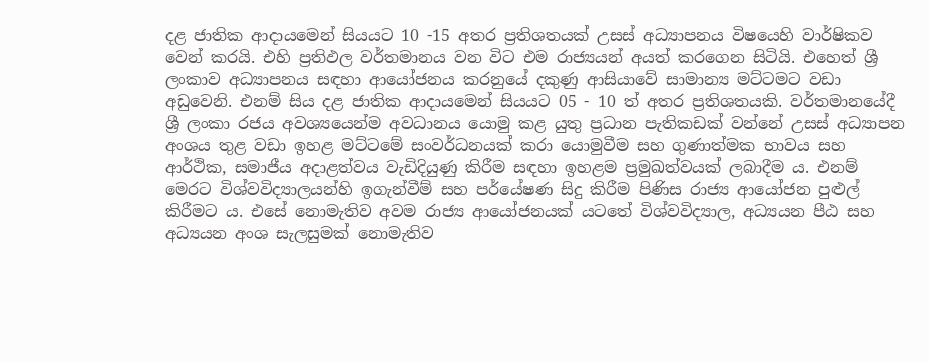දළ ජාතික ආදායමෙන් සියයට 10 -15 අතර ප්‍රතිශතයක්‌ උසස්‌ අධ්‍යාපනය විෂයෙහි වාර්ෂිකව වෙන් කරයි. එහි ප්‍රතිඵල වර්තමානය වන විට එම රාජ්‍යයන් අයත් කරගෙන සිටියි. එහෙත් ශ්‍රී ලංකාව අධ්‍යාපනය සඳහා ආයෝජනය කරනුයේ දකුණු ආසියාවේ සාමාන්‍ය මට්‌ටමට වඩා අඩුවෙනි. එනම් සිය දළ ජාතික ආදායමෙන් සියයට 05 - 10 ත් අතර ප්‍රතිශතයකි. වර්තමානයේදී ශ්‍රී ලංකා රජය අවශ්‍යයෙන්ම අවධානය යොමු කළ යුතු ප්‍රධාන පැතිකඩක්‌ වන්නේ උසස්‌ අධ්‍යාපන අංශය තුළ වඩා ඉහළ මට්‌ටමේ සංවර්ධනයක්‌ කරා යොමුවීම සහ ගුණාත්මක භාවය සහ ආර්ථික, සමාජීය අදාළත්වය වැඩිදියුණු කිරීම සඳහා ඉහළම ප්‍රමුඛත්වයක්‌ ලබාදීම ය. එනම් මෙරට විශ්වවිද්‍යාලයන්හි ඉගැන්වීම් සහ පර්යේෂණ සිදු කිරීම පිණිස රාජ්‍ය ආයෝජන පුළුල් කිරීමට ය. එසේ නොමැතිව අවම රාජ්‍ය ආයෝජනයක්‌ යටතේ විශ්වවිද්‍යාල, අධ්‍යයන පීඨ සහ අධ්‍යයන අංශ සැලසුමක්‌ නොමැතිව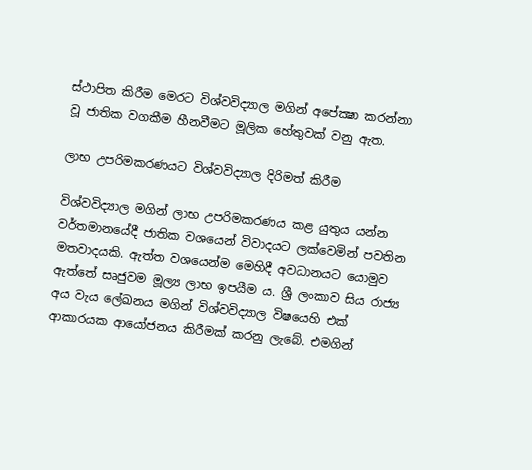ස්‌ථාපිත කිරීම මෙරට විශ්වවිද්‍යාල මගින් අපේක්‍ෂා කරන්නා වූ ජාතික වගකීම හීනවීමට මූලික හේතුවක්‌ වනු ඇත.

ලාභ උපරිමකරණයට විශ්වවිද්‍යාල දිරිමත් කිරීම

විශ්වවිද්‍යාල මගින් ලාභ උපරිමකරණය කළ යුතුය යන්න වර්තමානයේදී ජාතික වශයෙන් විවාදයට ලක්‌වෙමින් පවතින මතවාදයකි. ඇත්ත වශයෙන්ම මෙහිදී අවධානයට යොමුව ඇත්තේ සෘජුවම මූල්‍ය ලාභ ඉපයීම ය. ශ්‍රී ලංකාව සිය රාජ්‍ය අය වැය ලේඛනය මගින් විශ්වවිද්‍යාල විෂයෙහි එක්‌ ආකාරයක ආයෝජනය කිරීමක්‌ කරනු ලැබේ. එමගින්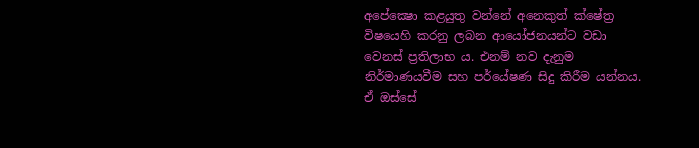අපේක්‍ෂො කළයුතු වන්නේ අනෙකුත් ක්‌ෂේත්‍ර විෂයෙහි කරනු ලබන ආයෝජනයන්ට වඩා වෙනස්‌ ප්‍රතිලාභ ය. එනම් නව දැනුම නිර්මාණයවීම සහ පර්යේෂණ සිදු කිරීම යන්නය. ඒ ඔස්‌සේ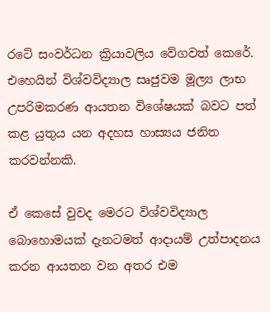රටේ සංවර්ධන ක්‍රියාවලිය වේගවත් කෙරේ. එහෙයින් විශ්වවිද්‍යාල සෘජුවම මූල්‍ය ලාභ උපරිමකරණ ආයතන විශේෂයක්‌ බවට පත් කළ යුතුය යන අදහස හාස්‍යය ජනිත කරවන්නකි.

ඒ කෙසේ වුවද මෙරට විශ්වවිද්‍යාල බොහොමයක්‌ දැනටමත් ආදායම් උත්පාදනය කරන ආයතන වන අතර එම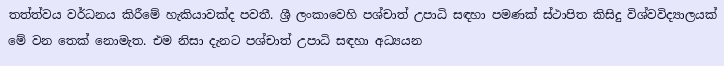තත්ත්වය වර්ධනය කිරීමේ හැකියාවක්‌ද පවතී. ශ්‍රී ලංකාවෙහි පශ්චාත් උපාධි සඳහා පමණක්‌ ස්‌ථාපිත කිසිදු විශ්වවිද්‍යාලයක්‌ මේ වන තෙක්‌ නොමැත. එම නිසා දැනට පශ්චාත් උපාධි සඳහා අධ්‍යයන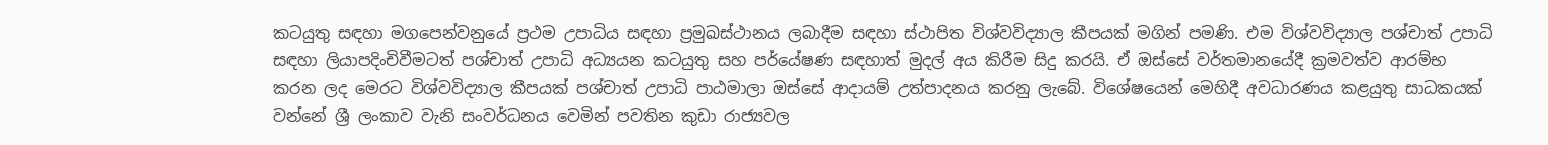කටයුතු සඳහා මගපෙන්වනුයේ ප්‍රථම උපාධිය සඳහා ප්‍රමුඛස්‌ථානය ලබාදීම සඳහා ස්‌ථාපිත විශ්වවිද්‍යාල කීපයක්‌ මගින් පමණි. එම විශ්වවිද්‍යාල පශ්චාත් උපාධි සඳහා ලියාපදිංචිවීමටත් පශ්චාත් උපාධි අධ්‍යයන කටයුතු සහ පර්යේෂණ සඳහාත් මුදල් අය කිරීම සිදු කරයි. ඒ ඔස්‌සේ වර්තමානයේදී ක්‍රමවත්ව ආරම්භ කරන ලද මෙරට විශ්වවිද්‍යාල කීපයක්‌ පශ්චාත් උපාධි පාඨමාලා ඔස්‌සේ ආදායම් උත්පාදනය කරනු ලැබේ. විශේෂයෙන් මෙහිදී අවධාරණය කළයුතු සාධකයක්‌ වන්නේ ශ්‍රී ලංකාව වැනි සංවර්ධනය වෙමින් පවතින කුඩා රාජ්‍යවල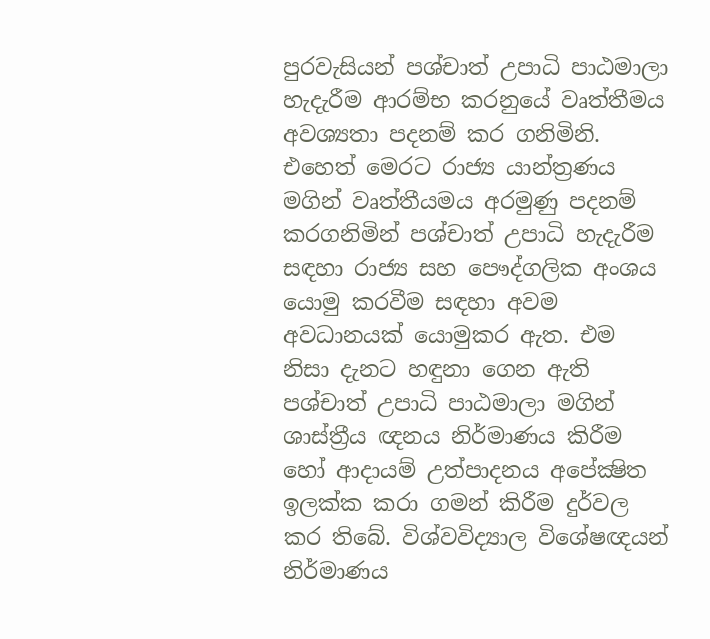පුරවැසියන් පශ්චාත් උපාධි පාඨමාලා හැදැරීම ආරම්භ කරනුයේ වෘත්තීමය අවශ්‍යතා පදනම් කර ගනිමිනි. එහෙත් මෙරට රාජ්‍ය යාන්ත්‍රණය මගින් වෘත්තීයමය අරමුණු පදනම් කරගනිමින් පශ්චාත් උපාධි හැදැරීම සඳහා රාජ්‍ය සහ පෞද්ගලික අංශය යොමු කරවීම සඳහා අවම අවධානයක්‌ යොමුකර ඇත. එම නිසා දැනට හඳුනා ගෙන ඇති පශ්චාත් උපාධි පාඨමාලා මගින් ශාස්‌ත්‍රීය ඥනය නිර්මාණය කිරීම හෝ ආදායම් උත්පාදනය අපේක්‍ෂිත ඉලක්‌ක කරා ගමන් කිරීම දුර්වල කර තිබේ. විශ්වවිද්‍යාල විශේෂඥයන් නිර්මාණය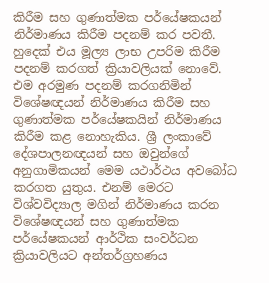කිරීම සහ ගුණාත්මක පර්යේෂකයන් නිර්මාණය කිරීම පදනම් කර පවතී. හුදෙක්‌ එය මූල්‍ය ලාභ උපරිම කිරීම පදනම් කරගත් ක්‍රියාවලියක්‌ නොවේ. එම අරමුණ පදනම් කරගනිමින් විශේෂඥයන් නිර්මාණය කිරීම සහ ගුණාත්මක පර්යේෂකයින් නිර්මාණය කිරීම කළ නොහැකිය. ශ්‍රී ලංකාවේ දේශපාලනඥයන් සහ ඔවුන්ගේ අනුගාමිකයන් මෙම යථාර්ථය අවබෝධ කරගත යුතුය. එනම් මෙරට විශ්වවිද්‍යාල මගින් නිර්මාණය කරන විශේෂඥයන් සහ ගුණාත්මක පර්යේෂකයන් ආර්ථික සංවර්ධන ක්‍රියාවලියට අන්තර්ග්‍රහණය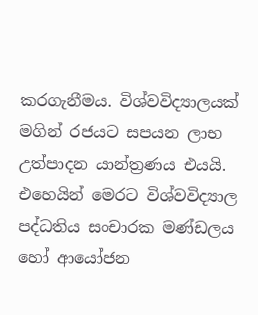කරගැනීමය. විශ්වවිද්‍යාලයක්‌ මගින් රජයට සපයන ලාභ උත්පාදන යාන්ත්‍රණය එයයි. එහෙයින් මෙරට විශ්වවිද්‍යාල පද්ධතිය සංචාරක මණ්‌ඩලය හෝ ආයෝජන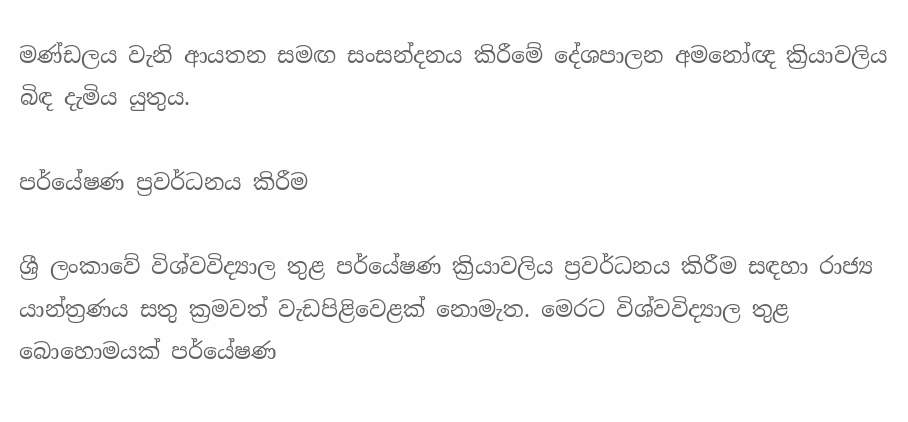මණ්‌ඩලය වැනි ආයතන සමඟ සංසන්දනය කිරීමේ දේශපාලන අමනෝඥ ක්‍රියාවලිය බිඳ දැමිය යුතුය.

පර්යේෂණ ප්‍රවර්ධනය කිරීම

ශ්‍රී ලංකාවේ විශ්වවිද්‍යාල තුළ පර්යේෂණ ක්‍රියාවලිය ප්‍රවර්ධනය කිරීම සඳහා රාජ්‍ය යාන්ත්‍රණය සතු ක්‍රමවත් වැඩපිළිවෙළක්‌ නොමැත. මෙරට විශ්වවිද්‍යාල තුළ බොහොමයක්‌ පර්යේෂණ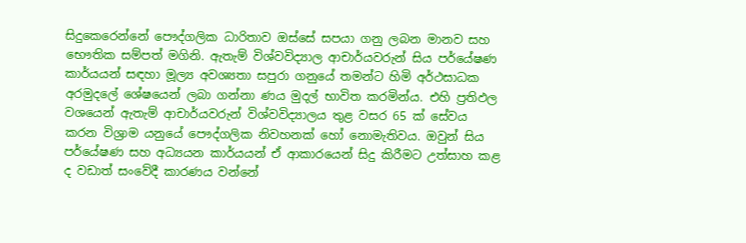සිදුකෙරෙන්නේ පෞද්ගලික ධාරිතාව ඔස්‌සේ සපයා ගනු ලබන මානව සහ භෞතික සම්පත් මගිනි. ඇතැම් විශ්වවිද්‍යාල ආචාර්යවරුන් සිය පර්යේෂණ කාර්යයන් සඳහා මූල්‍ය අවශ්‍යතා සපුරා ගනුයේ තමන්ට හිමි අර්ථසාධක අරමුදලේ ශේෂයෙන් ලබා ගන්නා ණය මුදල් භාවිත කරමින්ය. එහි ප්‍රතිඵල වශයෙන් ඇතැම් ආචාර්යවරුන් විශ්වවිද්‍යාලය තුළ වසර 65 ක්‌ සේවය කරන විශ්‍රාම යනුයේ පෞද්ගලික නිවහනක්‌ හෝ නොමැතිවය. ඔවුන් සිය පර්යේෂණ සහ අධ්‍යයන කාර්යයන් ඒ ආකාරයෙන් සිදු කිරීමට උත්සාහ කළ ද වඩාත් සංවේදී කාරණය වන්නේ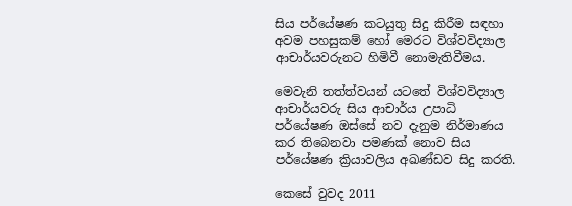සිය පර්යේෂණ කටයුතු සිදු කිරීම සඳහා අවම පහසුකම් හෝ මෙරට විශ්වවිද්‍යාල ආචාර්යවරුනට හිමිවී නොමැතිවීමය.

මෙවැනි තත්ත්වයන් යටතේ විශ්වවිද්‍යාල ආචාර්යවරු සිය ආචාර්ය උපාධි පර්යේෂණ ඔස්‌සේ නව දැනුම නිර්මාණය කර තිබෙනවා පමණක්‌ නොව සිය පර්යේෂණ ක්‍රියාවලිය අඛණ්‌ඩව සිදු කරති.

කෙසේ වුවද 2011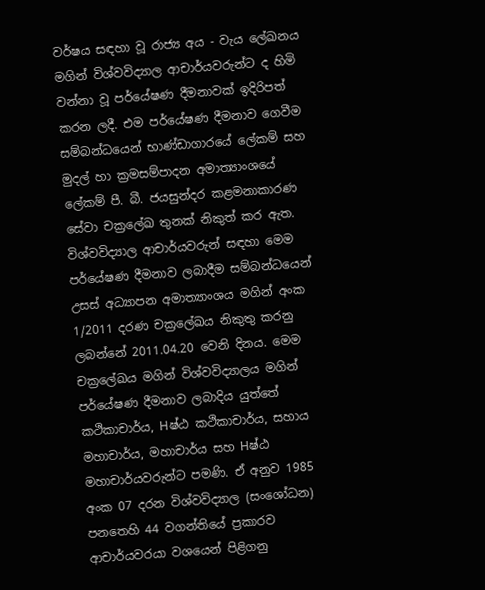වර්ෂය සඳහා වූ රාජ්‍ය අය - වැය ලේඛනය මගින් විශ්වවිද්‍යාල ආචාර්යවරුන්ට ද හිමි වන්නා වූ පර්යේෂණ දීමනාවක්‌ ඉදිරිපත් කරන ලදී. එම පර්යේෂණ දීමනාව ගෙවීම සම්බන්ධයෙන් භාණ්‌ඩාගාරයේ ලේකම් සහ මුදල් හා ක්‍රමසම්පාදන අමාත්‍යාංශයේ ලේකම් පී. බී. ජයසුන්දර කළමනාකාරණ සේවා චක්‍රලේඛ තුනක්‌ නිකුත් කර ඇත. විශ්වවිද්‍යාල ආචාර්යවරුන් සඳහා මෙම පර්යේෂණ දීමනාව ලබාදීම සම්බන්ධයෙන් උසස්‌ අධ්‍යාපන අමාත්‍යාංශය මගින් අංක 1/2011 දරණ චක්‍රලේඛය නිකුතු කරනු ලබන්නේ 2011.04.20 වෙනි දිනය. මෙම චක්‍රලේඛය මගින් විශ්වවිද්‍යාලය මගින් පර්යේෂණ දීමනාව ලබාදිය යුත්තේ කථිකාචාර්ය, Hෂ්ඨ කථිකාචාර්ය, සහාය මහාචාර්ය, මහාචාර්ය සහ Hෂ්ඨ මහාචාර්යවරුන්ට පමණි. ඒ අනුව 1985 අංක 07 දරන විශ්වවිද්‍යාල (සංශෝධන) පනතෙහි 44 වගන්තියේ ප්‍රකාරව ආචාර්යවරයා වශයෙන් පිළිගනු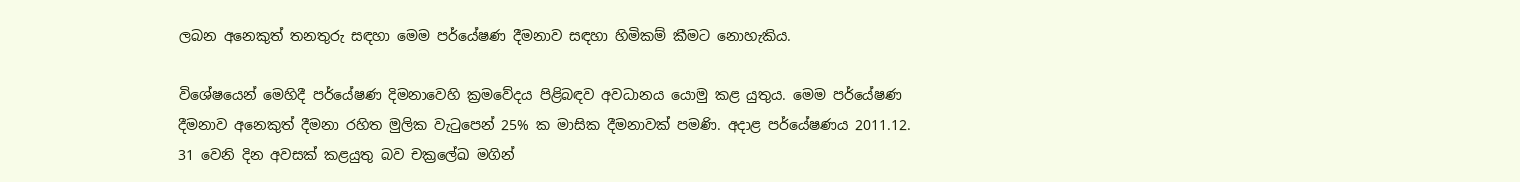ලබන අනෙකුත් තනතුරු සඳහා මෙම පර්යේෂණ දීමනාව සඳහා හිමිකම් කීමට නොහැකිය.

විශේෂයෙන් මෙහිදී පර්යේෂණ දිමනාවෙහි ක්‍රමවේදය පිළිබඳව අවධානය යොමු කළ යුතුය. මෙම පර්යේෂණ දීමනාව අනෙකුත් දීමනා රහිත මුලික වැටුපෙන් 25% ක මාසික දීමනාවක්‌ පමණි. අදාළ පර්යේෂණය 2011.12. 31 වෙනි දින අවසක්‌ කළයුතු බව චක්‍රලේඛ මගින්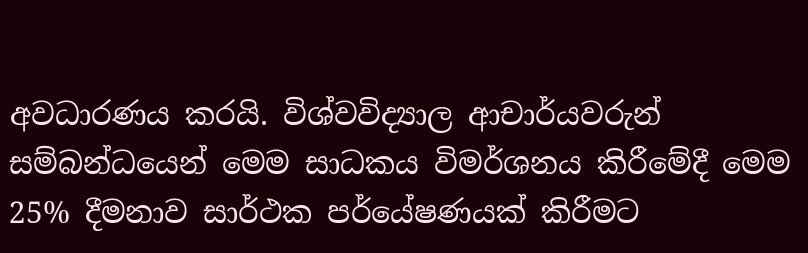අවධාරණය කරයි. විශ්වවිද්‍යාල ආචාර්යවරුන් සම්බන්ධයෙන් මෙම සාධකය විමර්ශනය කිරීමේදී මෙම 25% දීමනාව සාර්ථක පර්යේෂණයක්‌ කිරීමට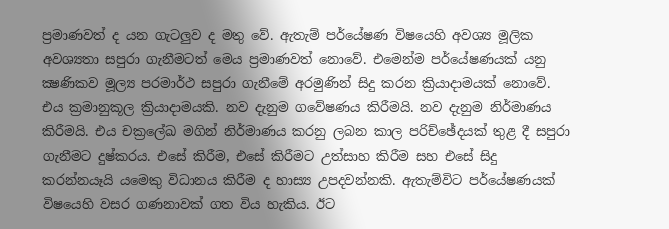ප්‍රමාණවත් ද යන ගැටලුව ද මතු වේ. ඇතැම් පර්යේෂණ විෂයෙහි අවශ්‍ය මූලික අවශ්‍යතා සපුරා ගැනීමටත් මෙය ප්‍රමාණවත් නොවේ. එමෙන්ම පර්යේෂණයක්‌ යනු ක්‍ෂණිකව මූල්‍ය පරමාර්ථ සපුරා ගැනීමේ අරමුණින් සිදු කරන ක්‍රියාදාමයක්‌ නොවේ. එය ක්‍රමානුකූල ක්‍රියාදාමයකි. නව දැනුම ගවේෂණය කිරීමයි. නව දැනුම නිර්මාණය කිරීමයි. එය චක්‍රලේඛ මගින් නිර්මාණය කරනු ලබන කාල පරිච්ඡේදයක්‌ තුළ දී සපුරා ගැනීමට දුෂ්කරය. එසේ කිරීම, එසේ කිරීමට උත්සාහ කිරීම සහ එසේ සිදු කරන්නයෑයි යමෙකු විධානය කිරීම ද හාස්‍ය උපදවන්නකි. ඇතැම්විට පර්යේෂණයක්‌ විෂයෙහි වසර ගණනාවක්‌ ගත විය හැකිය. ඊට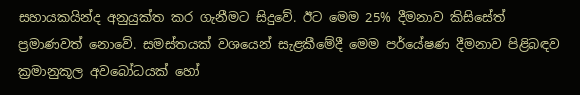සහායකයින්ද අනුයුක්‌ත කර ගැනීමට සිදුවේ. ඊට මෙම 25% දීමනාව කිසිසේත් ප්‍රමාණවත් නොවේ. සමස්‌තයක්‌ වශයෙන් සැළකීමේදී මෙම පර්යේෂණ දීමනාව පිළිබඳව ක්‍රමානුකූල අවබෝධයක්‌ හෝ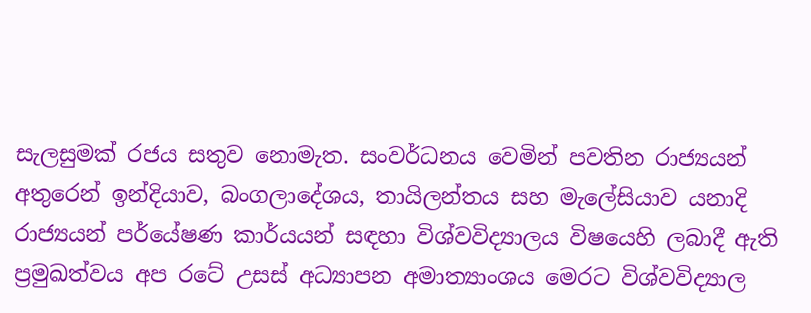සැලසුමක්‌ රජය සතුව නොමැත. සංවර්ධනය වෙමින් පවතින රාජ්‍යයන් අතුරෙන් ඉන්දියාව, බංගලාදේශය, තායිලන්තය සහ මැලේසියාව යනාදි රාජ්‍යයන් පර්යේෂණ කාර්යයන් සඳහා විශ්වවිද්‍යාලය විෂයෙහි ලබාදී ඇති ප්‍රමුඛත්වය අප රටේ උසස්‌ අධ්‍යාපන අමාත්‍යාංශය මෙරට විශ්වවිද්‍යාල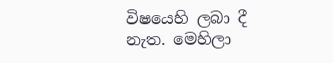විෂයෙහි ලබා දී නැත. මෙහිලා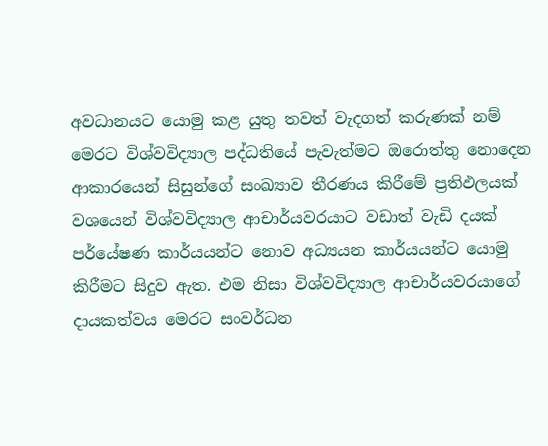අවධානයට යොමු කළ යුතු තවත් වැදගත් කරුණක්‌ නම් මෙරට විශ්වවිද්‍යාල පද්ධතියේ පැවැත්මට ඔරොත්තු නොදෙන ආකාරයෙන් සිසුන්ගේ සංඛ්‍යාව තීරණය කිරීමේ ප්‍රතිඵලයක්‌ වශයෙන් විශ්වවිද්‍යාල ආචාර්යවරයාට වඩාත් වැඩි දයක්‌ පර්යේෂණ කාර්යයන්ට නොව අධ්‍යයන කාර්යයන්ට යොමු කිරීමට සිදුව ඇත. එම නිසා විශ්වවිද්‍යාල ආචාර්යවරයාගේ දායකත්වය මෙරට සංවර්ධන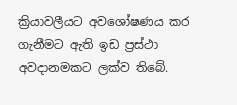ක්‍රියාවලීයට අවශෝෂණය කර ගැනීමට ඇති ඉඩ ප්‍රස්‌ථා අවදානමකට ලක්‌ව තිබේ.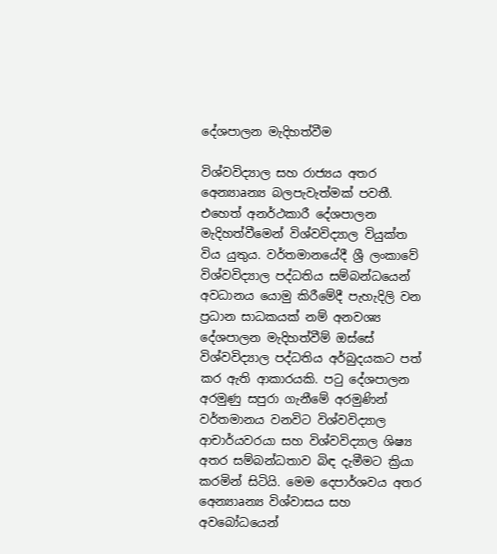දේශපාලන මැදිහත්වීම

විශ්වවිද්‍යාල සහ රාජ්‍යය අතර අෙන්‍යාaන්‍ය බලපැවැත්මක්‌ පවතී. එහෙත් අනර්ථකාරී දේශපාලන මැදිහත්වීමෙන් විශ්වවිද්‍යාල වියුක්‌ත විය යුතුය. වර්තමානයේදී ශ්‍රී ලංකාවේ විශ්වවිද්‍යාල පද්ධතිය සම්බන්ධයෙන් අවධානය යොමු කිරීමේදී පැහැදිලි වන ප්‍රධාන සාධකයක්‌ නම් අනවශ්‍ය දේශපාලන මැදිහත්වීම් ඔස්‌සේ විශ්වවිද්‍යාල පද්ධතිය අර්බුදයකට පත් කර ඇති ආකාරයකි. පටු දේශපාලන අරමුණු සපුරා ගැනීමේ අරමුණින් වර්තමානය වනවිට විශ්වවිද්‍යාල ආචාර්යවරයා සහ විශ්වවිද්‍යාල ශිෂ්‍ය අතර සම්බන්ධතාව බිඳ දැමීමට ක්‍රියා කරමින් සිටියි. මෙම දෙපාර්ශවය අතර අෙන්‍යාaන්‍ය විශ්වාසය සහ අවබෝධයෙන්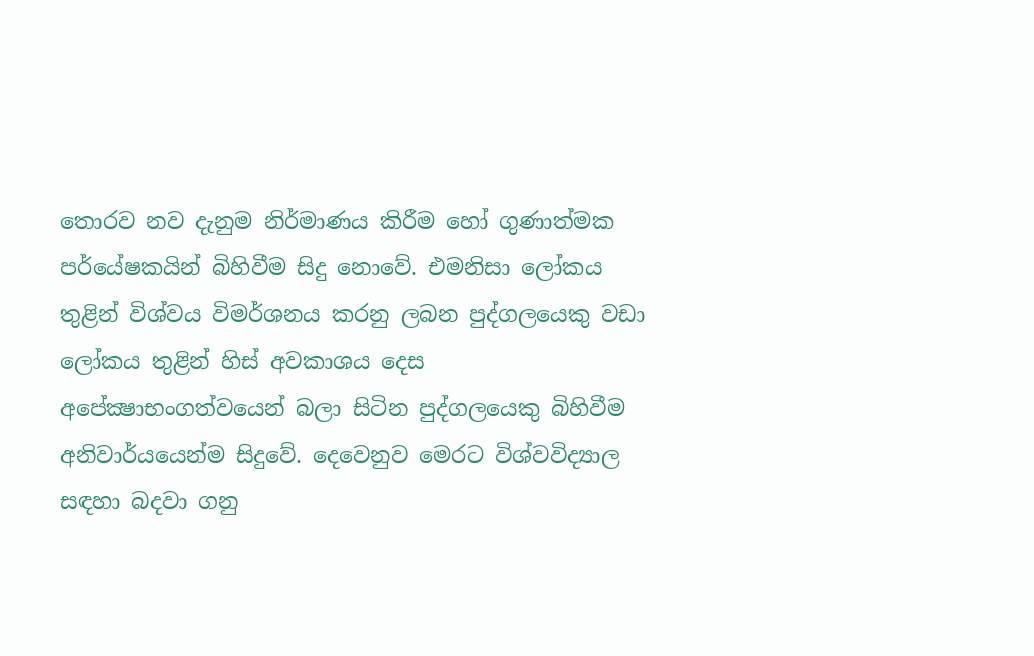තොරව නව දැනුම නිර්මාණය කිරීම හෝ ගුණාත්මක පර්යේෂකයින් බිහිවීම සිදු නොවේ. එමනිසා ලෝකය තුළින් විශ්වය විමර්ශනය කරනු ලබන පුද්ගලයෙකු වඩා ලෝකය තුළින් හිස්‌ අවකාශය දෙස අපේක්‍ෂාභංගත්වයෙන් බලා සිටින පුද්ගලයෙකු බිහිවීම අනිවාර්යයෙන්ම සිදුවේ. දෙවෙනුව මෙරට විශ්වවිද්‍යාල සඳහා බදවා ගනු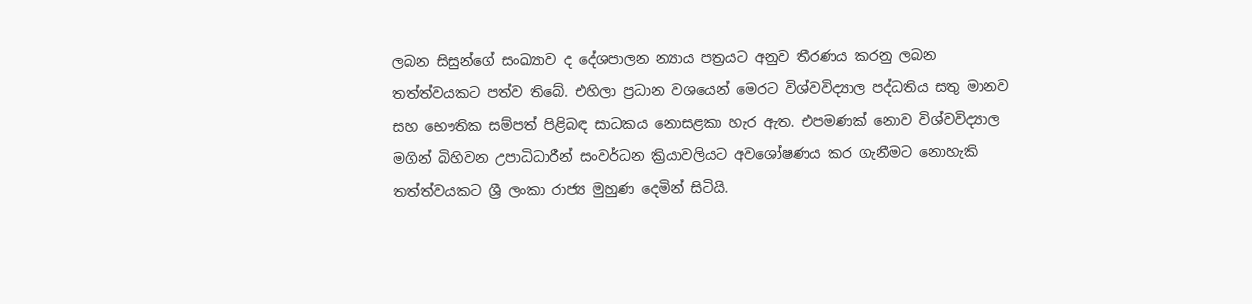ලබන සිසුන්ගේ සංඛ්‍යාව ද දේශපාලන න්‍යාය පත්‍රයට අනුව තීරණය කරනු ලබන තත්ත්වයකට පත්ව තිබේ. එහිලා ප්‍රධාන වශයෙන් මෙරට විශ්වවිද්‍යාල පද්ධතිය සතු මානව සහ භෞතික සම්පත් පිළිබඳ සාධකය නොසළකා හැර ඇත. එපමණක්‌ නොව විශ්වවිද්‍යාල මගින් බිහිවන උපාධිධාරීන් සංවර්ධන ක්‍රියාවලියට අවශෝෂණය කර ගැනීමට නොහැකි තත්ත්වයකට ශ්‍රී ලංකා රාජ්‍ය මුහුණ දෙමින් සිටියි.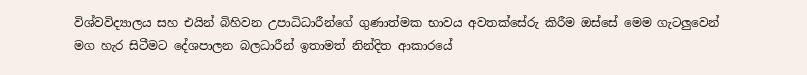විශ්වවිද්‍යාලය සහ එයින් බිහිවන උපාධිධාරීන්ගේ ගුණාත්මක භාවය අවතක්‌සේරු කිරීම ඔස්‌සේ මෙම ගැටලුවෙන් මග හැර සිටීමට දේශපාලන බලධාරීන් ඉතාමත් නින්දිත ආකාරයේ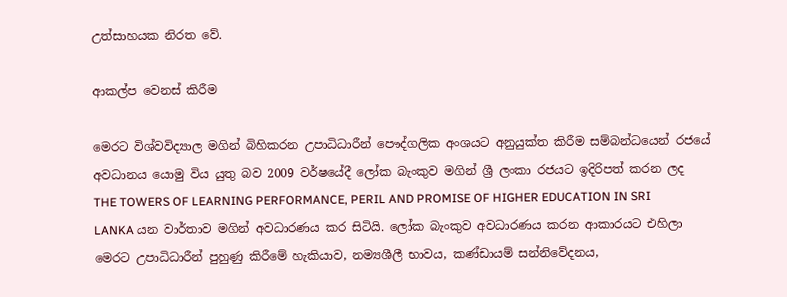උත්සාහයක නිරත වේ.

ආකල්ප වෙනස්‌ කිරීම

මෙරට විශ්වවිද්‍යාල මගින් බිහිකරන උපාධිධාරීන් පෞද්ගලික අංශයට අනුයුක්‌ත කිරීම සම්බන්ධයෙන් රජයේ අවධානය යොමු විය යුතු බව 2009 වර්ෂයේදී ලෝක බැංකුව මගින් ශ්‍රී ලංකා රජයට ඉදිරිපත් කරන ලද THE TOWERS OF LEARNING PERFORMANCE, PERIL AND PROMISE OF HIGHER EDUCATION IN SRI LANKA යන වාර්තාව මගින් අවධාරණය කර සිටියි. ලෝක බැංකුව අවධාරණය කරන ආකාරයට එහිලා මෙරට උපාධිධාරීන් පුහුණු කිරීමේ හැකියාව, නම්‍යශීලී භාවය, කණ්‌ඩායම් සන්නිවේදනය,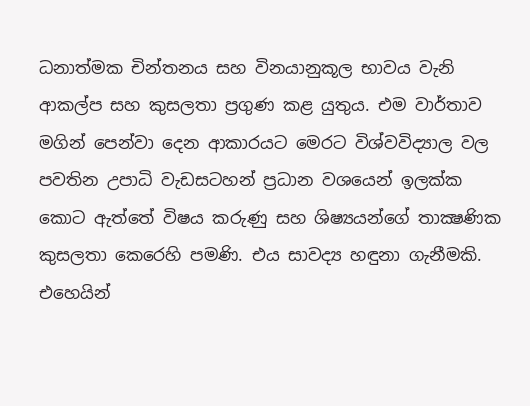ධනාත්මක චින්තනය සහ විනයානුකූල භාවය වැනි ආකල්ප සහ කුසලතා ප්‍රගුණ කළ යුතුය. එම වාර්තාව මගින් පෙන්වා දෙන ආකාරයට මෙරට විශ්වවිද්‍යාල වල පවතින උපාධි වැඩසටහන් ප්‍රධාන වශයෙන් ඉලක්‌ක කොට ඇත්තේ විෂය කරුණු සහ ශිෂ්‍යයන්ගේ තාක්‍ෂණික කුසලතා කෙරෙහි පමණි. එය සාවද්‍ය හඳුනා ගැනීමකි. එහෙයින්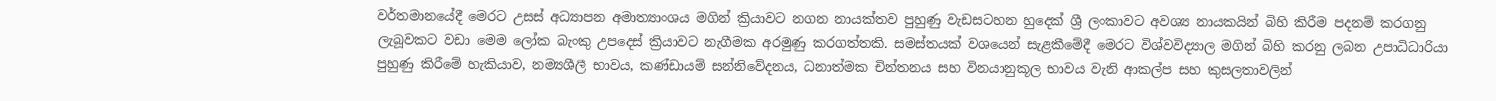වර්තමානයේදී මෙරට උසස්‌ අධ්‍යාපන අමාත්‍යාංශය මගින් ක්‍රියාවට නගන නායක්‌තව පුහුණු වැඩසටහන හුදෙක්‌ ශ්‍රී ලංකාවට අවශ්‍ය නායකයින් බිහි කිරීම පදනම් කරගනු ලැබූවකට වඩා මෙම ලෝක බැංකු උපදෙස්‌ ක්‍රියාවට නැගීමක අරමුණු කරගත්තකි. සමස්‌තයක්‌ වශයෙන් සැළකීමේදී මෙරට විශ්වවිද්‍යාල මගින් බිහි කරනු ලබන උපාධිධාරියා පුහුණු කිරීමේ හැකියාව, නම්‍යශීලී භාවය, කණ්‌ඩායම් සන්නිවේදනය, ධනාත්මක චින්තනය සහ විනයානුකූල භාවය වැනි ආකල්ප සහ කුසලතාවලින්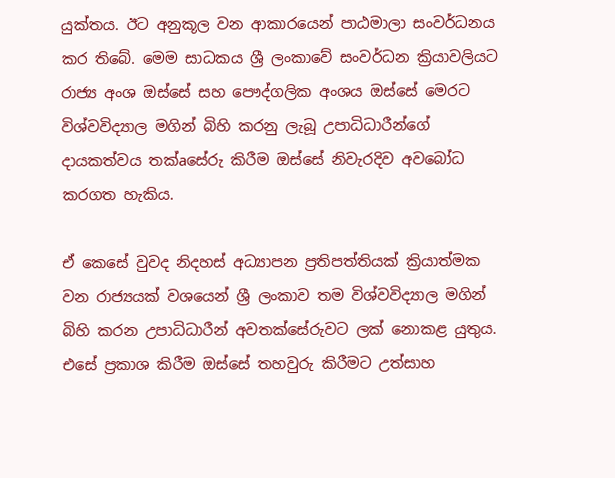යුක්‌තය. ඊට අනුකූල වන ආකාරයෙන් පාඨමාලා සංවර්ධනය කර තිබේ. මෙම සාධකය ශ්‍රී ලංකාවේ සංවර්ධන ක්‍රියාවලියට රාජ්‍ය අංශ ඔස්‌සේ සහ පෞද්ගලික අංශය ඔස්‌සේ මෙරට විශ්වවිද්‍යාල මගින් බිහි කරනු ලැබූ උපාධිධාරීන්ගේ දායකත්වය තක්‌aසේරු කිරීම ඔස්‌සේ නිවැරදිව අවබෝධ කරගත හැකිය.

ඒ කෙසේ වුවද නිදහස්‌ අධ්‍යාපන ප්‍රතිපත්තියක්‌ ක්‍රියාත්මක වන රාජ්‍යයක්‌ වශයෙන් ශ්‍රී ලංකාව තම විශ්වවිද්‍යාල මගින් බිහි කරන උපාධිධාරීන් අවතක්‌සේරුවට ලක්‌ නොකළ යුතුය. එසේ ප්‍රකාශ කිරීම ඔස්‌සේ තහවුරු කිරීමට උත්සාහ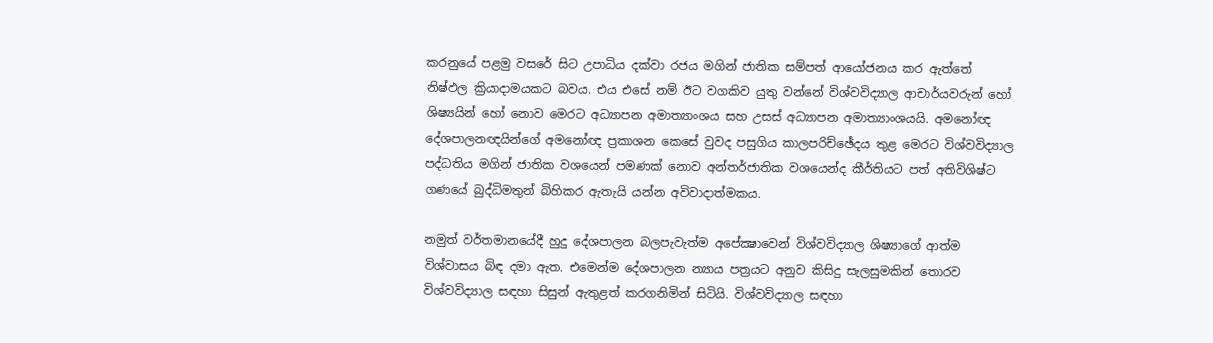කරනුයේ පළමු වසරේ සිට උපාධිය දක්‌වා රජය මගින් ජාතික සම්පත් ආයෝජනය කර ඇත්තේ නිෂ්ඵල ක්‍රියාදාමයකට බවය. එය එසේ නම් ඊට වගකිව යුතු වන්නේ විශ්වවිද්‍යාල ආචාර්යවරුන් හෝ ශිෂ්‍යයින් හෝ නොව මෙරට අධ්‍යාපන අමාත්‍යාංශය සහ උසස්‌ අධ්‍යාපන අමාත්‍යාංශයයි. අමනෝඥ දේශපාලනඥයින්ගේ අමනෝඥ ප්‍රකාශන කෙසේ වුවද පසුගිය කාලපරිච්ඡේදය තුළ මෙරට විශ්වවිද්‍යාල පද්ධතිය මගින් ජාතික වශයෙන් පමණක්‌ නොව අන්තර්ජාතික වශයෙන්ද කීර්තියට පත් අතිවිශිෂ්ට ගණයේ බුද්ධිමතුන් බිහිකර ඇතැයි යන්න අවිවාදාත්මකය.

නමුත් වර්තමානයේදී හුදු දේශපාලන බලපැවැත්ම අපේක්‍ෂාවෙන් විශ්වවිද්‍යාල ශිෂ්‍යාගේ ආත්ම විශ්වාසය බිඳ දමා ඇත. එමෙන්ම දේශපාලන න්‍යාය පත්‍රයට අනුව කිසිදු සැලසුමකින් තොරව විශ්වවිද්‍යාල සඳහා සිසුන් ඇතුළත් කරගනිමින් සිටියි. විශ්වවිද්‍යාල සඳහා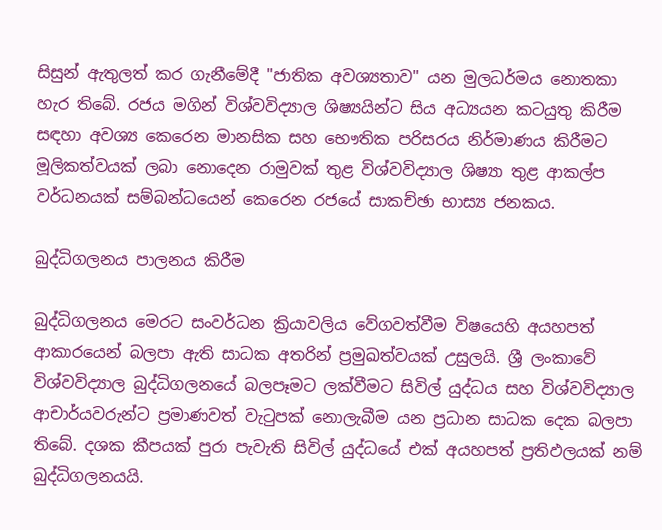සිසුන් ඇතුලත් කර ගැනීමේදී "ජාතික අවශ්‍යතාව" යන මුලධර්මය නොතකා හැර තිබේ. රජය මගින් විශ්වවිද්‍යාල ශිෂ්‍යයින්ට සිය අධ්‍යයන කටයුතු කිරීම සඳහා අවශ්‍ය කෙරෙන මානසික සහ භෞතික පරිසරය නිර්මාණය කිරීමට මූලිකත්වයක්‌ ලබා නොදෙන රාමුවක්‌ තුළ විශ්වවිද්‍යාල ශිෂ්‍යා තුළ ආකල්ප වර්ධනයක්‌ සම්බන්ධයෙන් කෙරෙන රජයේ සාකච්ඡා භාස්‍ය ජනකය.

බුද්ධිගලනය පාලනය කිරීම

බුද්ධිගලනය මෙරට සංවර්ධන ක්‍රියාවලිය වේගවත්වීම විෂයෙහි අයහපත් ආකාරයෙන් බලපා ඇති සාධක අතරින් ප්‍රමුඛත්වයක්‌ උසුලයි. ශ්‍රී ලංකාවේ විශ්වවිද්‍යාල බුද්ධිගලනයේ බලපෑමට ලක්‌වීමට සිවිල් යුද්ධය සහ විශ්වවිද්‍යාල ආචාර්යවරුන්ට ප්‍රමාණවත් වැටුපක්‌ නොලැබීම යන ප්‍රධාන සාධක දෙක බලපා තිබේ. දශක කීපයක්‌ පුරා පැවැති සිවිල් යුද්ධයේ එක්‌ අයහපත් ප්‍රතිඵලයක්‌ නම් බුද්ධිගලනයයි.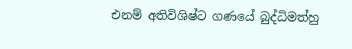එනම් අතිවිශිෂ්ට ගණයේ බුද්ධිමත්හු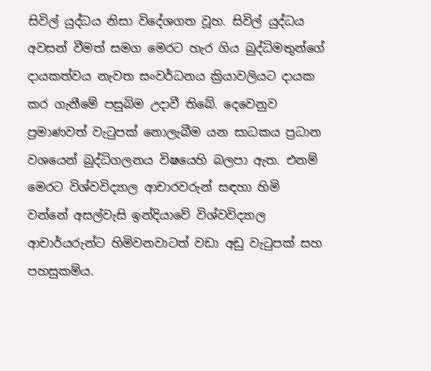සිවිල් යුද්ධය නිසා විදේශගත වූහ. සිවිල් යුද්ධය අවසන් වීමත් සමග මෙරට හැර ගිය බුද්ධිමතුන්ගේ දායකත්වය නැවත සංවර්ධනය ක්‍රියාවලියට දායක කර ගැනීමේ පසුබිම උදාවී තිබේ. දෙවෙනුව ප්‍රමාණවත් වැටුපක්‌ නොලැබීම යන සාධකය ප්‍රධාන වශයෙන් බුද්ධිගලනය විෂයෙහි බලපා ඇත. එනම් මෙරට විශ්වවිද්‍යාල ආචාරවරුන් සඳහා හිමි වන්නේ අසල්වැසි ඉන්දියාවේ විශ්වවිද්‍යාල ආචාර්යරුන්ට හිමිවනවාටත් වඩා අඩු වැටුපක්‌ සහ පහසුකම්ය.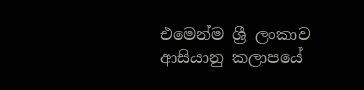එමෙන්ම ශ්‍රී ලංකාව ආසියානු කලාපයේ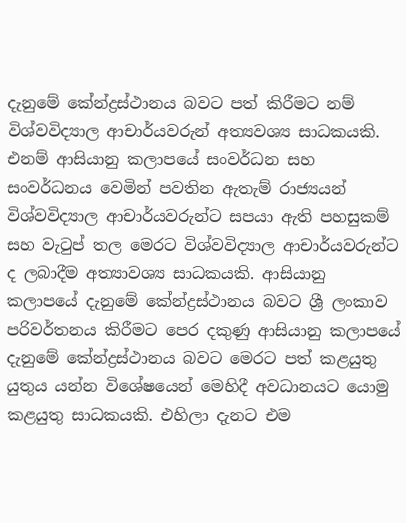දැනුමේ කේන්ද්‍රස්‌ථානය බවට පත් කිරීමට නම් විශ්වවිද්‍යාල ආචාර්යවරුන් අත්‍යවශ්‍ය සාධකයකි. එනම් ආසියානු කලාපයේ සංවර්ධන සහ සංවර්ධනය වෙමින් පවතින ඇතැම් රාජ්‍යයන් විශ්වවිද්‍යාල ආචාර්යවරුන්ට සපයා ඇති පහසුකම් සහ වැටුප් තල මෙරට විශ්වවිද්‍යාල ආචාර්යවරුන්ට ද ලබාදීම අත්‍යාවශ්‍ය සාධකයකි. ආසියානු කලාපයේ දැනුමේ කේන්ද්‍රස්‌ථානය බවට ශ්‍රී ලංකාව පරිවර්තනය කිරීමට පෙර දකුණු ආසියානු කලාපයේ දැනුමේ කේන්ද්‍රස්‌ථානය බවට මෙරට පත් කළයුතු යුතුය යන්න විශේෂයෙන් මෙහිදී අවධානයට යොමු කළයුතු සාධකයකි. එහිලා දැනට එම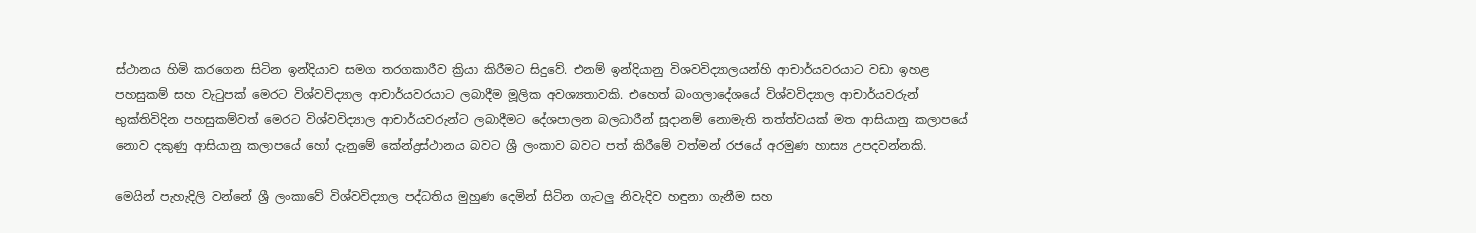ස්‌ථානය හිමි කරගෙන සිටින ඉන්දියාව සමග තරගකාරීව ක්‍රියා කිරීමට සිදුවේ. එනම් ඉන්දියානු විශවවිද්‍යාලයන්හි ආචාර්යවරයාට වඩා ඉහළ පහසුකම් සහ වැටුපක්‌ මෙරට විශ්වවිද්‍යාල ආචාර්යවරයාට ලබාදීම මූලික අවශ්‍යතාවකි. එහෙත් බංගලාදේශයේ විශ්වවිද්‍යාල ආචාර්යවරුන් භුක්‌තිවිදින පහසුකම්වත් මෙරට විශ්වවිද්‍යාල ආචාර්යවරුන්ට ලබාදීමට දේශපාලන බලධාරීන් සූදානම් නොමැති තත්ත්වයක්‌ මත ආසියානු කලාපයේ නොව දකුණු ආසියානු කලාපයේ හෝ දැනුමේ කේන්ද්‍රස්‌ථානය බවට ශ්‍රී ලංකාව බවට පත් කිරීමේ වත්මන් රජයේ අරමුණ හාස්‍ය උපදවන්නකි.

මෙයින් පැහැදිලි වන්නේ ශ්‍රී ලංකාවේ විශ්වවිද්‍යාල පද්ධතිය මුහුණ දෙමින් සිටින ගැටලු නිවැදිව හඳුනා ගැනීම සහ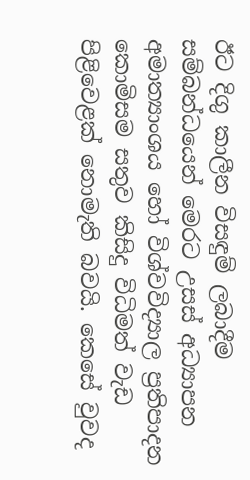ඊට දිගු කාලීන විසඳුම් ලබාදීම සම්බන්ධයෙන් මෙරට උසස්‌ අධ්‍යාපන අමාත්‍යාංශය හෝ විශ්වවිද්‍යාල ප්‍රතිපාදන කොමිසම සතුව කිසිදු විධිමත් වැඩ පිළිවෙළක්‌ නොමැති බවයි. කෙසේ වුවද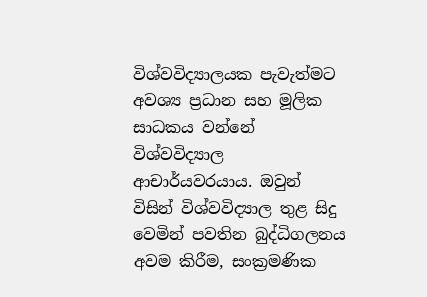විශ්වවිද්‍යාලයක පැවැත්මට අවශ්‍ය ප්‍රධාන සහ මූලික සාධකය වන්නේ විශ්වවිද්‍යාල ආචාර්යවරයාය. ඔවුන් විසින් විශ්වවිද්‍යාල තුළ සිදු වෙමින් පවතින බුද්ධිගලනය අවම කිරීම, සංක්‍රමණික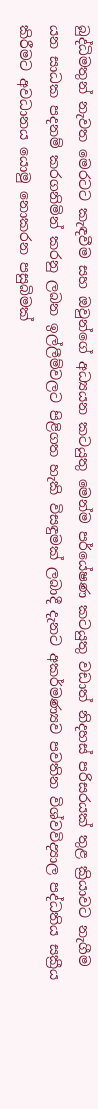බුද්ධිමතුන් නැවත මෙරටට කැඳවීම සහ ඔවුන්ගේ අධ්‍යයන කටයුතු මෙන්ම පර්යේෂණ කටයුතු වඩාත් නිදහස්‌ පරිසරයක්‌ තුළ ක්‍රියාවට නැගීම යන සාධක පදනම් කරගනිමින් කරනු ලබන ඉල්ලීම්වලට පිළිගත හැකි විසඳුමක්‌ ලබාදී දැනට අකර්මණ්‍යව පවතින විශ්වවිද්‍යාල පද්ධතිය සක්‍රීය කිරීමට අවධානය යොමු නොකරන පසුබිමක්‌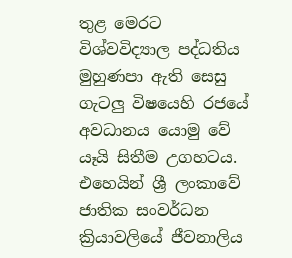තුළ මෙරට විශ්වවිද්‍යාල පද්ධතිය මුහුණපා ඇති සෙසු ගැටලු විෂයෙහි රජයේ අවධානය යොමු වේ යෑයි සිතීම උගහටය. එහෙයින් ශ්‍රී ලංකාවේ ජාතික සංවර්ධන ක්‍රියාවලියේ ජීවනාලිය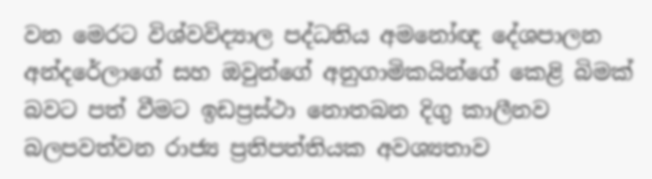වන මෙරට විශ්වවිද්‍යාල පද්ධතිය අමනෝඥ දේශපාලන අන්දරේලාගේ සහ ඔවුන්ගේ අනුගාමිකයින්ගේ කෙළි බිමක්‌ බවට පත් වීමට ඉඩප්‍රස්‌ථා නොතබන දිගු කාලීනව බලපවත්වන රාජ්‍ය ප්‍රතිපත්තියක අවශ්‍යතාව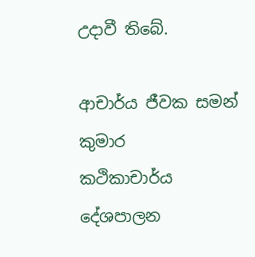උදාවී තිබේ.

ආචාර්ය ජීවක සමන් කුමාර
කථිකාචාර්ය
දේශපාලන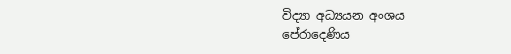විද්‍යා අධ්‍යයන අංශය
පේරාදෙණිය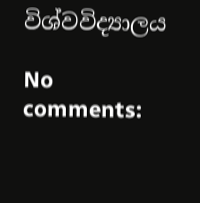විශ්වවිද්‍යාලය

No comments: